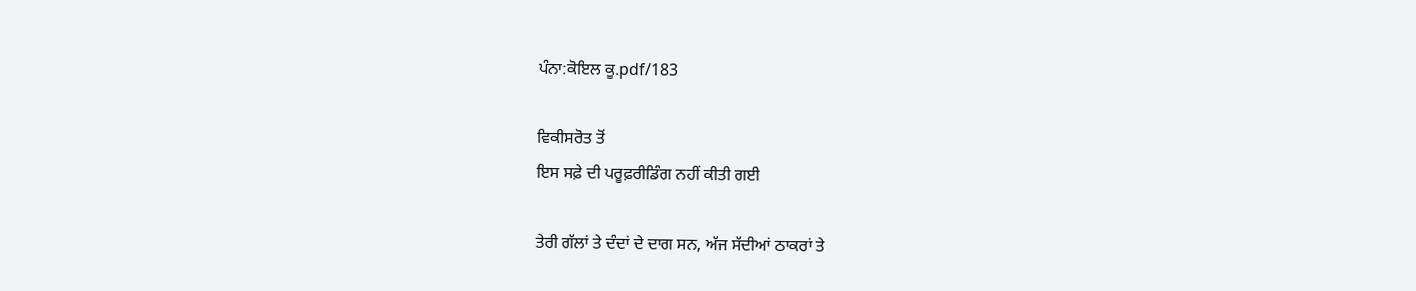ਪੰਨਾ:ਕੋਇਲ ਕੂ.pdf/183

ਵਿਕੀਸਰੋਤ ਤੋਂ
ਇਸ ਸਫ਼ੇ ਦੀ ਪਰੂਫ਼ਰੀਡਿੰਗ ਨਹੀਂ ਕੀਤੀ ਗਈ

ਤੇਰੀ ਗੱਲਾਂ ਤੇ ਦੰਦਾਂ ਦੇ ਦਾਗ ਸਨ, ਅੱਜ ਸੱਦੀਆਂ ਠਾਕਰਾਂ ਤੇ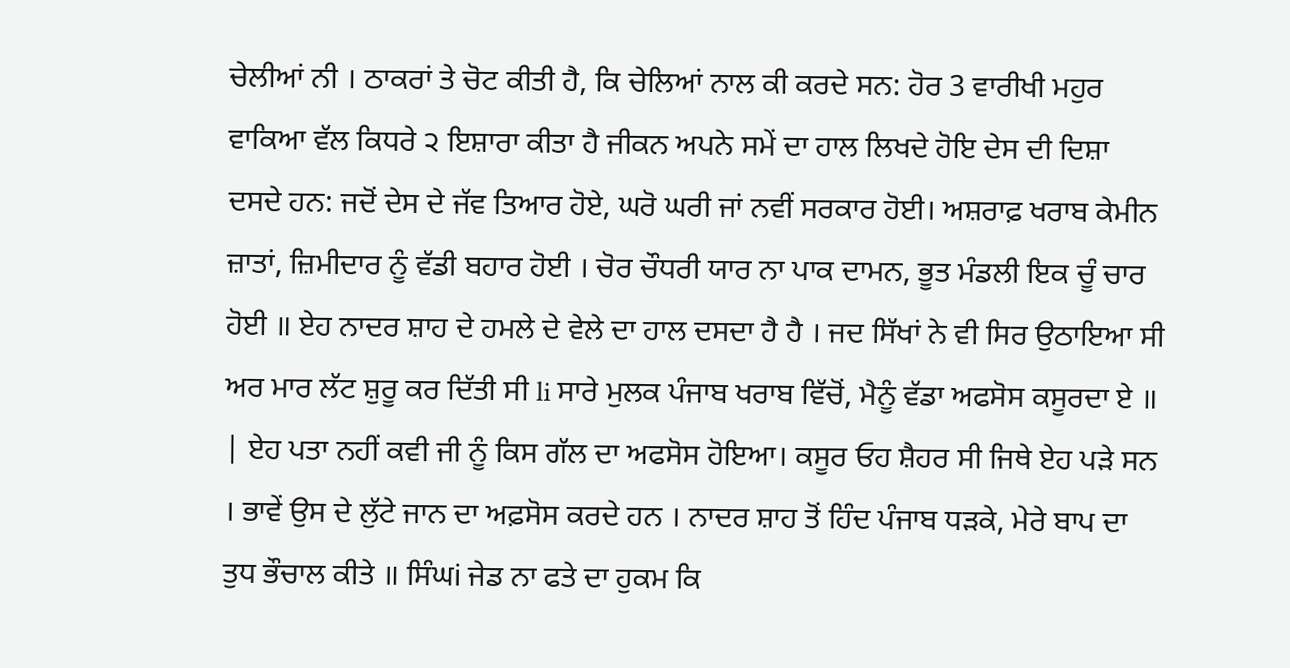ਚੇਲੀਆਂ ਨੀ । ਠਾਕਰਾਂ ਤੇ ਚੋਟ ਕੀਤੀ ਹੈ, ਕਿ ਚੇਲਿਆਂ ਨਾਲ ਕੀ ਕਰਦੇ ਸਨ: ਹੋਰ 3 ਵਾਰੀਖੀ ਮਹੁਰ ਵਾਕਿਆ ਵੱਲ ਕਿਧਰੇ ੨ ਇਸ਼ਾਰਾ ਕੀਤਾ ਹੈ ਜੀਕਨ ਅਪਨੇ ਸਮੇਂ ਦਾ ਹਾਲ ਲਿਖਦੇ ਹੋਇ ਦੇਸ ਦੀ ਦਿਸ਼ਾ ਦਸਦੇ ਹਨ: ਜਦੋਂ ਦੇਸ ਦੇ ਜੱਵ ਤਿਆਰ ਹੋਏ, ਘਰੋ ਘਰੀ ਜਾਂ ਨਵੀਂ ਸਰਕਾਰ ਹੋਈ। ਅਸ਼ਰਾਫ਼ ਖਰਾਬ ਕੇਮੀਨ ਜ਼ਾਤਾਂ, ਜ਼ਿਮੀਦਾਰ ਨੂੰ ਵੱਡੀ ਬਹਾਰ ਹੋਈ । ਚੋਰ ਚੌਧਰੀ ਯਾਰ ਨਾ ਪਾਕ ਦਾਮਨ, ਭੂਤ ਮੰਡਲੀ ਇਕ ਚੂੰ ਚਾਰ ਹੋਈ ॥ ਏਹ ਨਾਦਰ ਸ਼ਾਹ ਦੇ ਹਮਲੇ ਦੇ ਵੇਲੇ ਦਾ ਹਾਲ ਦਸਦਾ ਹੈ ਹੈ । ਜਦ ਸਿੱਖਾਂ ਨੇ ਵੀ ਸਿਰ ਉਠਾਇਆ ਸੀ ਅਰ ਮਾਰ ਲੱਟ ਸ਼ੁਰੂ ਕਰ ਦਿੱਤੀ ਸੀ li ਸਾਰੇ ਮੁਲਕ ਪੰਜਾਬ ਖਰਾਬ ਵਿੱਚੋਂ, ਮੈਨੂੰ ਵੱਡਾ ਅਫਸੋਸ ਕਸੂਰਦਾ ਏ ॥ | ਏਹ ਪਤਾ ਨਹੀਂ ਕਵੀ ਜੀ ਨੂੰ ਕਿਸ ਗੱਲ ਦਾ ਅਫਸੋਸ ਹੋਇਆ। ਕਸੂਰ ਓਹ ਸ਼ੈਹਰ ਸੀ ਜਿਥੇ ਏਹ ਪੜੇ ਸਨ । ਭਾਵੇਂ ਉਸ ਦੇ ਲੁੱਟੇ ਜਾਨ ਦਾ ਅਫ਼ਸੋਸ ਕਰਦੇ ਹਨ । ਨਾਦਰ ਸ਼ਾਹ ਤੋਂ ਹਿੰਦ ਪੰਜਾਬ ਧੜਕੇ, ਮੇਰੇ ਬਾਪ ਦਾ ਤੁਧ ਭੌਚਾਲ ਕੀਤੇ ॥ ਸਿੰਘi ਜੇਡ ਨਾ ਫਤੇ ਦਾ ਹੁਕਮ ਕਿ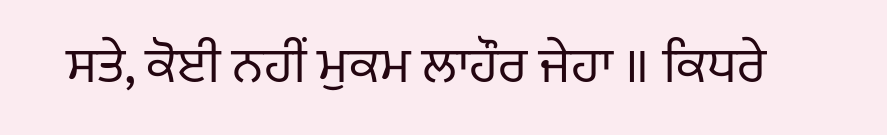ਸਤੇ, ਕੋਈ ਨਹੀਂ ਮੁਕਮ ਲਾਹੌਰ ਜੇਹਾ ॥ ਕਿਧਰੇ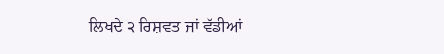ਲਿਖਦੇ ੨ ਰਿਸ਼ਵਤ ਜਾਂ ਵੱਡੀਆਂ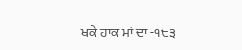ਖਕੇ ਹਾਕ ਮਾਂ ਦਾ -੧੮੩